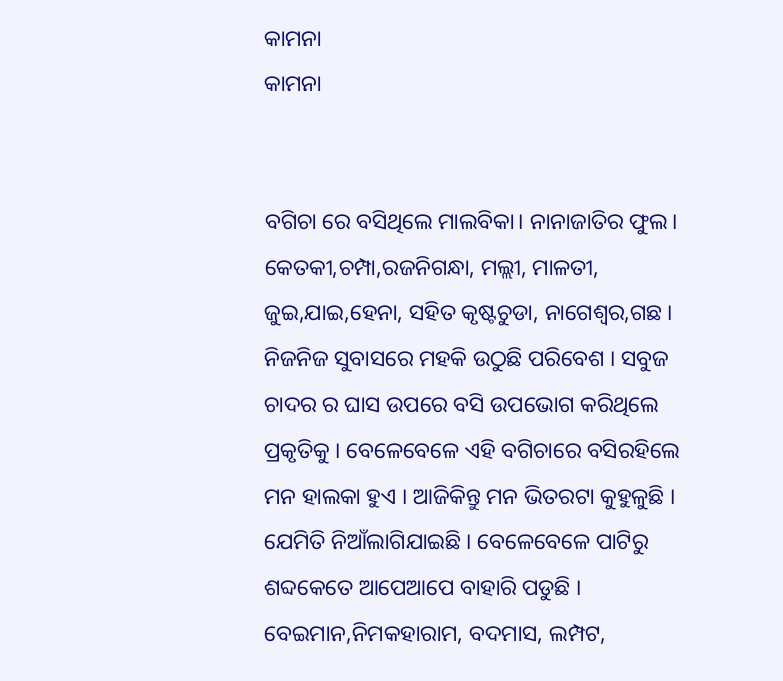କାମନା
କାମନା


ବଗିଚା ରେ ବସିଥିଲେ ମାଲବିକା। ନାନାଜାତିର ଫୁଲ। କେତକୀ,ଚମ୍ପା,ରଜନିଗନ୍ଧା, ମଲ୍ଲୀ, ମାଳତୀ, ଜୁଇ,ଯାଇ,ହେନା, ସହିତ କୃଷ୍ଟଚୁଡା, ନାଗେଶ୍ୱର,ଗଛ । ନିଜନିଜ ସୁବାସରେ ମହକି ଉଠୁଛି ପରିବେଶ । ସବୁଜ ଚାଦର ର ଘାସ ଉପରେ ବସି ଉପଭୋଗ କରିଥିଲେ ପ୍ରକୃତିକୁ । ବେଳେବେଳେ ଏହି ବଗିଚାରେ ବସିରହିଲେ ମନ ହାଲକା ହୁଏ । ଆଜିକିନ୍ତୁ ମନ ଭିତରଟା କୁହୁଳୁଛି । ଯେମିତି ନିଆଁଲାଗିଯାଇଛି । ବେଳେବେଳେ ପାଟିରୁ ଶବ୍ଦକେତେ ଆପେଆପେ ବାହାରି ପଡୁଛି । ବେଇମାନ,ନିମକହାରାମ, ବଦମାସ, ଲମ୍ପଟ,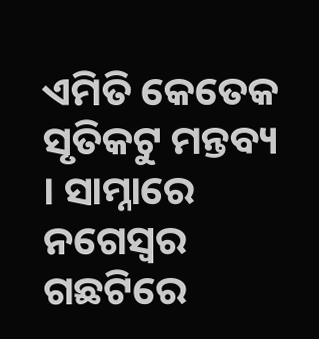ଏମିତି କେତେକ ସୃତିକଟୁ ମନ୍ତବ୍ୟ । ସାମ୍ନାରେ ନଗେସ୍ୱର ଗଛଟିରେ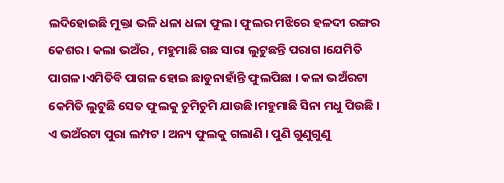ଲଦିହୋଇଛି ମୁକ୍ତା ଭଳି ଧଳା ଧଳା ଫୁଲ। ଫୁଲର ମଝିରେ ହଳଦୀ ରଙ୍ଗର କେଶର । କଲା ଭଅଁର , ମହୁମାଛି ଗଛ ସାରା ଲୁଟୁଛନ୍ତି ପରାଗ ।ଯେମିତି ପାଗଳ।ଏମିତିବି ପାଗଳ ହୋଇ ଛାଡୁନାହାଁନ୍ତି ଫୁଲପିଛା । କଳା ଭଅଁରଟା କେମିତି ଲୁଟୁଛି ସେତ ଫୁଲକୁ ଚୁମିଚୁମି ଯାଉଛି।ମହୁମାଛି ସିନା ମଧୁ ପିଉଛି । ଏ ଭଅଁରଟା ପୁରା ଲମ୍ପଟ । ଅନ୍ୟ ଫୁଲକୁ ଗଲାଣି । ପୁଣି ଗୁଣୁଗୁଣୁ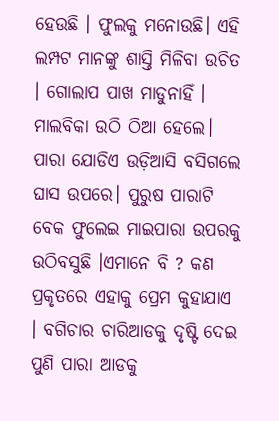ହେଉଛି । ଫୁଲକୁ ମନୋଉଛି। ଏହି ଲମ୍ପଟ ମାନଙ୍କୁ ଶାସ୍ତି ମିଳିବା ଉଚିତ । ଗୋଲାପ ପାଖ ମାଡୁନାହିଁ ।
ମାଲବିକା ଉଠି ଠିଆ ହେଲେ। ପାରା ଯୋଡିଏ ଉଡ଼ିଆସି ବସିଗଲେ ଘାସ ଉପରେ। ପୁରୁଷ ପାରାଟି ବେକ ଫୁଲେଇ ମାଇପାରା ଉପରକୁ ଉଠିବସୁଛି ।ଏମାନେ ବି ? କଣ ପ୍ରକୃତରେ ଏହାକୁ ପ୍ରେମ କୁହାଯାଏ । ବଗିଚାର ଚାରିଆଡକୁ ଦୃଷ୍ଟି ଦେଇ ପୁଣି ପାରା ଆଡକୁ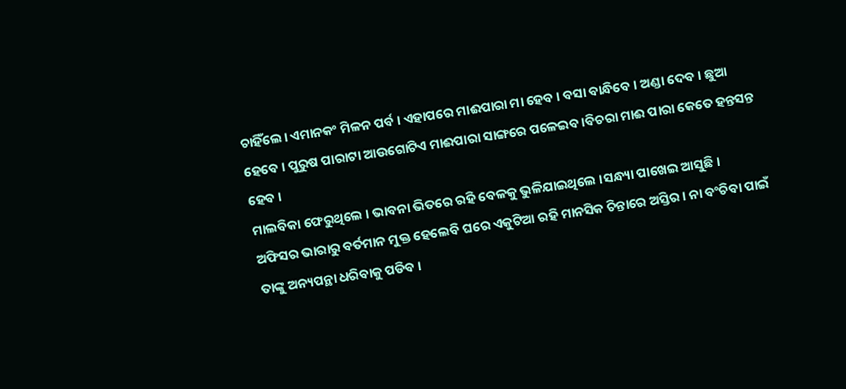ଚାହିଁଲେ। ଏମାନକଂ ମିଳନ ପର୍ବ । ଏହାପରେ ମାଈପାରା ମା ହେବ। ବସା ବାନ୍ଧିବେ। ଅଣ୍ଡା ଦେବ। ଛୁଆ ହେବେ । ପୁରୁଷ ପାରାଟା ଆଉଗୋଟିଏ ମାଈପାରା ସାଙ୍ଗରେ ପଳେଇବ ।ବିଚରା ମାଈ ପାରା କେତେ ହନ୍ତସନ୍ତ ହେବ ।
ମାଲବିକା ଫେରୁଥିଲେ । ଭାବନା ଭିତରେ ରହି ବେଳକୁ ଭୁଳିଯାଇଥିଲେ ।ସନ୍ଧ୍ୟା ପାଖେଇ ଆସୁଛି। ଅଫିସର ଭାରାରୁ ବର୍ତମାନ ମୁକ୍ତ ହେଲେବି ଘରେ ଏକୁଟିଆ ରହି ମାନସିକ ଚିନ୍ତାରେ ଅସ୍ତିର । ନା ବଂଚିବା ପାଇଁ ତାଙ୍କୁ ଅନ୍ୟପନ୍ଥା ଧରିବାକୁ ପଡିବ ।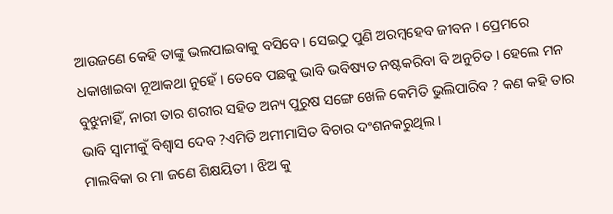ଆଉଜଣେ କେହି ତାଙ୍କୁ ଭଲପାଇବାକୁ ବସିବେ । ସେଇଠୁ ପୁଣି ଅରମ୍ବହେବ ଜୀବନ । ପ୍ରେମରେ ଧକାଖାଇବା ନୂଆକଥା ନୁହେଁ । ତେବେ ପଛକୁ ଭାବି ଭବିଷ୍ୟତ ନଷ୍ଟକରିବା ବି ଅନୁଚିତ । ହେଲେ ମନ ବୁଝୁନାହିଁ, ନାରୀ ତାର ଶରୀର ସହିତ ଅନ୍ୟ ପୁରୁଷ ସଙ୍ଗେ ଖେଳି କେମିତି ଭୁଲିପାରିବ ? କଣ କହି ତାର ଭାବି ସ୍ୱାମୀକୁଁ ବିଶ୍ୱାସ ଦେବ ?ଏମିତି ଅମୀମାସିତ ବିଚାର ଦଂଶନକରୁଥିଲ ।
ମାଲବିକା ର ମା ଜଣେ ଶିକ୍ଷୟିତୀ । ଝିଅ କୁ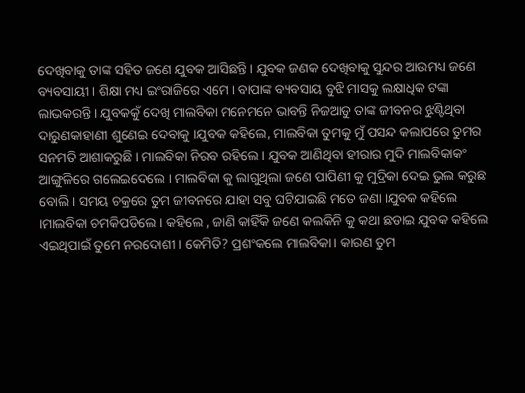ଦେଖିବାକୁ ତାଙ୍କ ସହିତ ଜଣେ ଯୁବକ ଆସିଛନ୍ତି । ଯୁବକ ଜଣକ ଦେଖିବାକୁ ସୁନ୍ଦର ଆଉମଧ୍ୟ ଜଣେ ବ୍ୟବସାୟୀ । ଶିକ୍ଷା ମଧ୍ୟ ଇଂରାଜିରେ ଏମେ । ବାପାଙ୍କ ବ୍ୟବସାୟ ବୁଝି ମାସକୁ ଲକ୍ଷାଧିକ ଟଙ୍କା ଲାଭକରନ୍ତି । ଯୁବକକୁଁ ଦେଖି ମାଲବିକା ମନେମନେ ଭାବନ୍ତି ନିଜଆଡୁ ତାଙ୍କ ଜୀବନର ଝୁଣ୍ଟିଥିବା ଦାରୁଣକାହାଣୀ ଶୁଣେଇ ଦେବାକୁ ।ଯୁବକ କହିଲେ, ମାଲବିକା ତୁମକୁ ମୁଁ ପସନ୍ଦ କଲାପରେ ତୁମର ସନମତି ଆଶାକରୁଛି । ମାଲବିକା ନିରବ ରହିଲେ । ଯୁବକ ଆଣିଥିବା ହୀରାର ମୁଦି ମାଲବିକାକଂ ଆଙ୍ଗୁଳିରେ ଗଲେଇଦେଲେ । ମାଲବିକା କୁ ଲାଗୁଥିଲା ଜଣେ ପାପିଣୀ କୁ ମୁଦ୍ରିକା ଦେଇ ଭୁଲ କରୁଛ ବୋଲି । ସମୟ ଚକ୍ରରେ ତୁମ ଜୀବନରେ ଯାହା ସବୁ ଘଟିଯାଇଛି ମତେ ଜଣା ।ଯୁବକ କହିଲେ ।ମାଲବିକା ଚମକିପଡିଲେ । କହିଲେ , ଜାଣି କାହିଁକି ଜଣେ କଲକିନି କୁ କଥା ଛଡାଇ ଯୁବକ କହିଲେ ଏଇଥିପାଇଁ ତୁମେ ନରଦୋଶୀ । କେମିତି? ପ୍ରଶଂକଲେ ମାଲବିକା। କାରଣ ତୁମ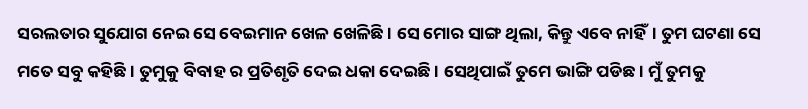ସରଲତାର ସୁଯୋଗ ନେଇ ସେ ବେଇମାନ ଖେଳ ଖେଳିଛି । ସେ ମୋର ସାଙ୍ଗ ଥିଲା, କିନ୍ତୁ ଏବେ ନାହିଁ। ତୁମ ଘଟଣା ସେ ମତେ ସବୁ କହିଛି । ତୁମୁକୁ ବିବାହ ର ପ୍ରତିଶୃତି ଦେଇ ଧକା ଦେଇଛି । ସେଥିପାଇଁ ତୁମେ ଭାଙ୍ଗି ପଡିଛ। ମୁଁ ତୁମକୁ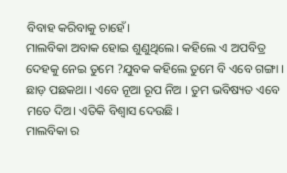ବିବାହ କରିବାକୁ ଚାହେଁ।
ମାଲବିକା ଅବାକ ହୋଇ ଶୁଣୁଥିଲେ। କହିଲେ ଏ ଅପବିତ୍ର ଦେହକୁ ନେଇ ତୁମେ ?ଯୁବକ କହିଲେ ତୁମେ ବି ଏବେ ଗଙ୍ଗା । ଛାଡ଼ ପଛକଥା । ଏବେ ନୂଆ ରୂପ ନିଅ । ତୁମ ଭବିଷ୍ୟତ ଏବେ ମତେ ଦିଅ। ଏତିକି ବିଶ୍ୱାସ ଦେଉଛି ।
ମାଲବିକା ର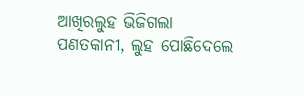ଆଖିରଲୁହ ଭିଜିଗଲା ପଣତକାନୀ, ଲୁହ ପୋଛିଦେଲେ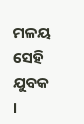ମଳୟ ସେହି ଯୁବକ ।